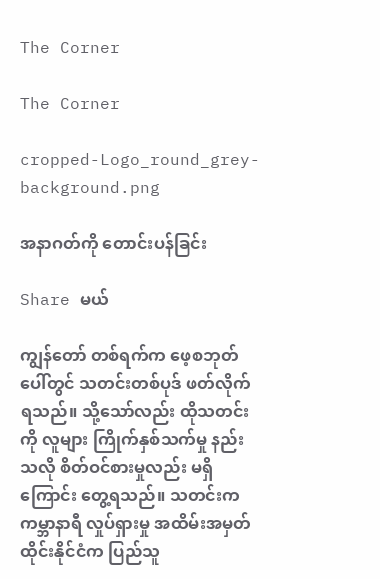The Corner

The Corner

cropped-Logo_round_grey-background.png

အနာဂတ်ကို တောင်းပန်ခြင်း

Share မယ်

ကျွန်တော် တစ်ရက်က ဖေ့စဘုတ်ပေါ်တွင် သတင်းတစ်ပုဒ် ဖတ်လိုက်ရသည်။ သို့သော်လည်း ထိုသတင်းကို လူများ ကြိုက်နှစ်သက်မှု နည်းသလို စိတ်ဝင်စားမှုလည်း မရှိကြောင်း တွေ့ရသည်။ သတင်းက ကမ္ဘာနာရီ လှုပ်ရှားမှု အထိမ်းအမှတ် ထိုင်းနိုင်ငံက ပြည်သူ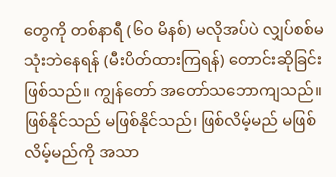တွေကို တစ်နာရီ (၆၀ မိနစ်) မလိုအပ်ပဲ လျှပ်စစ်မသုံးဘဲနေရန် (မီးပိတ်ထားကြရန်) တောင်းဆိုခြင်းဖြစ်သည်။ ကျွန်တော် အတော်သဘောကျသည်။ ဖြစ်နိုင်သည် မဖြစ်နိုင်သည်၊ ဖြစ်လိမ့်မည် မဖြစ်လိမ့်မည်ကို အသာ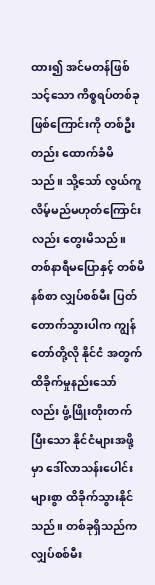ထား၍ အင်မတန်ဖြစ်သင့်သော ကိစ္စရပ်တစ်ခု ဖြစ်ကြောင်းကို တစ်ဦးတည်း ထောက်ခံမိသည်။ သို့သော် လွယ်ကူလိမ့်မည်မဟုတ်ကြောင်းလည်း တွေးမိသည်။ တစ်နာရီမပြောနှင့် တစ်မိနစ်စာ လျှပ်စစ်မီး ပြတ်တောက်သွားပါက ကျွန်တော်တို့လို နိုင်ငံ အတွက် ထိခိုက်မှုနည်းသော်လည်း ဖွံ့ဖြိုးတိုးတက်ပြီးသော နိုင်ငံများအဖို့မှာ ဒေါ်လာသန်းပေါင်းများစွာ ထိခိုက်သွားနိုင်သည်။ တစ်ခုရှိသည်က လျှပ်စစ်မီး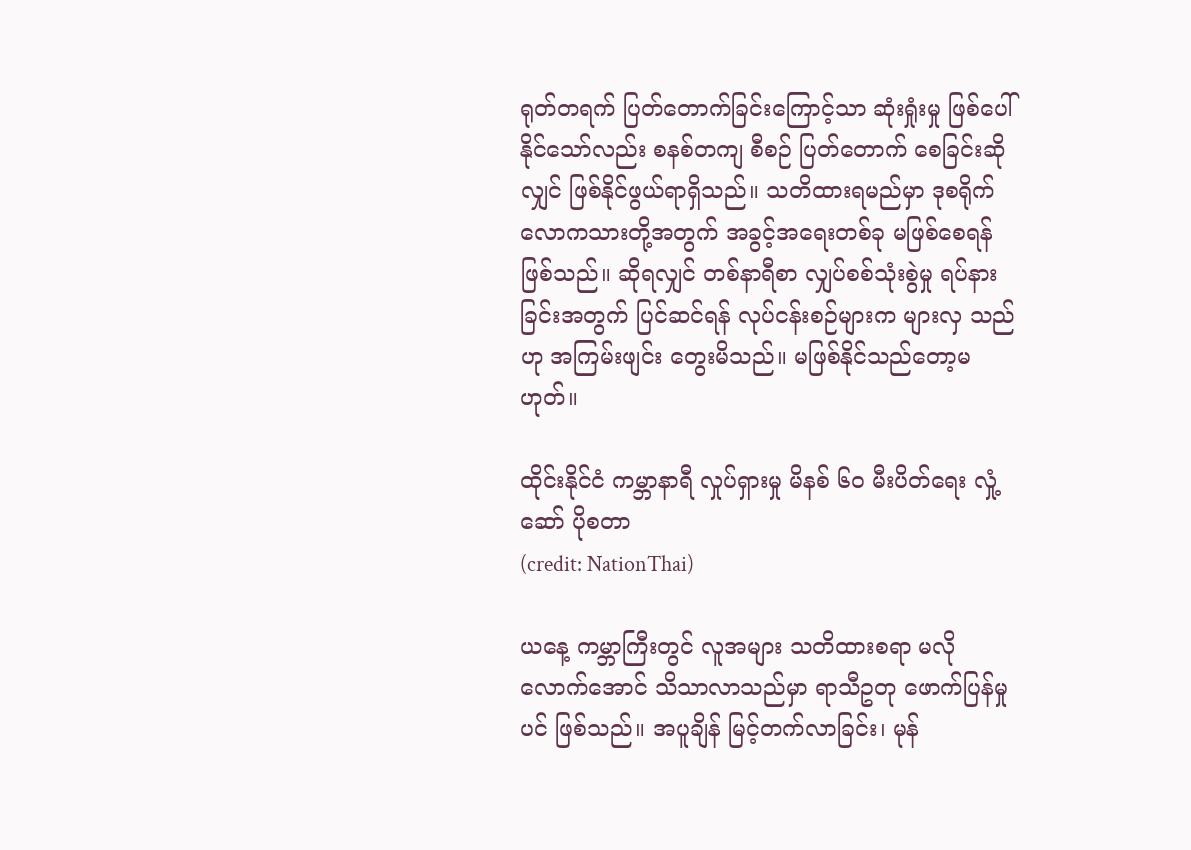ရုတ်တရက် ပြတ်တောက်ခြင်းကြောင့်သာ ဆုံးရှုံးမှု ဖြစ်ပေါ်နိုင်သော်လည်း စနစ်တကျ စီစဉ် ပြတ်တောက် စေခြင်းဆိုလျှင် ဖြစ်နိုင်ဖွယ်ရာရှိသည်။ သတိထားရမည်မှာ ဒုစရိုက်လောကသားတို့အတွက် အခွင့်အရေးတစ်ခု မဖြစ်စေရန် ဖြစ်သည်။ ဆိုရလျှင် တစ်နာရီစာ လျှပ်စစ်သုံးစွဲမှု ရပ်နားခြင်းအတွက် ပြင်ဆင်ရန် လုပ်ငန်းစဉ်များက များလှ သည်ဟု အကြမ်းဖျင်း တွေးမိသည်။ မဖြစ်နိုင်သည်တော့မဟုတ်။

ထိုင်းနိုင်ငံ ကမ္ဘာနာရီ လှုပ်ရှားမှု မိနစ် ၆၀ မီးပိတ်ရေး လှုံ့ဆော် ပိုစတာ
(credit: NationThai)

ယနေ့ ကမ္ဘာကြီးတွင် လူအများ သတိထားစရာ မလိုလောက်အောင် သိသာလာသည်မှာ ရာသီဥတု ဖောက်ပြန်မှုပင် ဖြစ်သည်။ အပူချိန် မြင့်တက်လာခြင်း၊ မုန်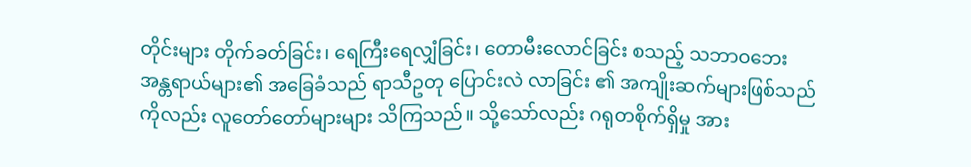တိုင်းများ တိုက်ခတ်ခြင်း၊ ရေကြီးရေလျှံခြင်း၊ တောမီးလောင်ခြင်း စသည့် သဘာဝဘေးအန္တရာယ်များ၏ အခြေခံသည် ရာသီဥတု ပြောင်းလဲ လာခြင်း ၏ အကျိုးဆက်များဖြစ်သည်ကိုလည်း လူတော်တော်များများ သိကြသည်။ သို့သော်လည်း ဂရုတစိုက်ရှိမှု အား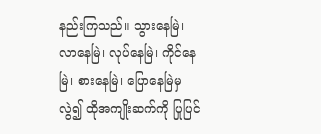နည်းကြသည်။ သွားနေမြဲ၊ လာနေမြဲ၊ လုပ်နေမြဲ၊ ကိုင်နေမြဲ၊ စားနေမြဲ၊ ပြောနေမြဲမှ လွဲ၍ ထိုအကျိုးဆက်ကို ပြုပြင်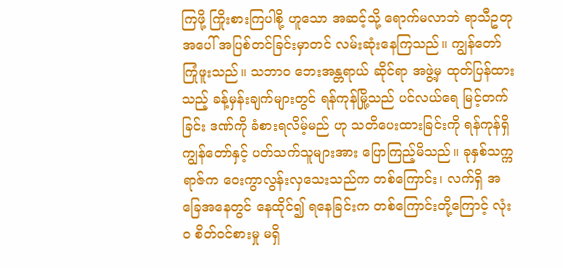ကြဖို့ ကြိုးစားကြပါစို့ ဟူသော အဆင့်သို့ ရောက်မလာဘဲ ရာသီဥတု အပေါ် အပြစ်တင်ခြင်းမှာတင် လမ်းဆုံးနေကြသည်။ ကျွန်တော် ကြုံဖူးသည်။ သဘာဝ ဘေးအန္တရာယ် ဆိုင်ရာ အဖွဲ့မှ ထုတ်ပြန်ထားသည့် ခန့်မှန်းချက်များတွင် ရန်ကုန်မြို့သည် ပင်လယ်ရေ မြင့်တက်ခြင်း ဒဏ်ကို ခံစားရလိမ့်မည် ဟု သတိပေးထားခြင်းကို ရန်ကုန်ရှိ ကျွန်တော်နှင့် ပတ်သက်သူများအား ပြောကြည့်မိသည်။ ခုနှစ်သက္ကရာဇ်က ဝေးကွာလွန်းလှသေးသည်က တစ်ကြောင်း၊ လက်ရှိ အခြေအနေတွင် နေထိုင်၍ ရနေခြင်းက တစ်ကြောင်းတို့ကြောင့် လုံးဝ စိတ်ဝင်စားမှု မရှိ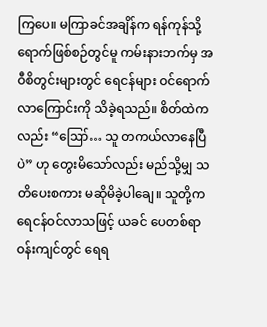ကြပေ။ မကြာခင်အချိန်က ရန်ကုန်သို့ ရောက်ဖြစ်စဉ်တွင်မူ ကမ်းနားဘက်မှ အဝီစိတွင်းများတွင် ရေငန်များ ဝင်ရောက်လာကြောင်းကို သိခဲ့ရသည်။ စိတ်ထဲကလည်း “ဪ… သူ တကယ်လာနေပြီပဲ” ဟု တွေးမိသော်လည်း မည်သို့မျှ သတိပေးစကား မဆိုမိခဲ့ပါချေ။ သူတို့က ရေငန်ဝင်လာသဖြင့် ယခင် ပေတစ်ရာဝန်းကျင်တွင် ရေရ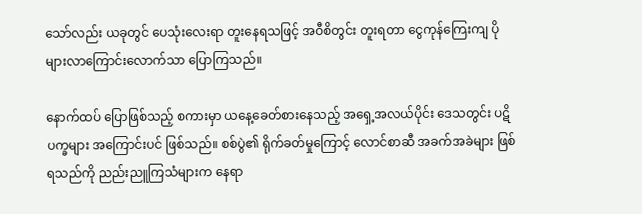သော်လည်း ယခုတွင် ပေသုံးလေးရာ တူးနေရသဖြင့် အဝီစိတွင်း တူးရတာ ငွေကုန်ကြေးကျ ပိုများလာကြောင်းလောက်သာ ပြောကြသည်။

နောက်ထပ် ပြောဖြစ်သည့် စကားမှာ ယနေ့ခေတ်စားနေသည့် အရှေ့အလယ်ပိုင်း ဒေသတွင်း ပဋိပက္ခများ အကြောင်းပင် ဖြစ်သည်။ စစ်ပွဲ၏ ရိုက်ခတ်မှုကြောင့် လောင်စာဆီ အခက်အခဲများ ဖြစ်ရသည်ကို ညည်းညူကြသံများက နေရာ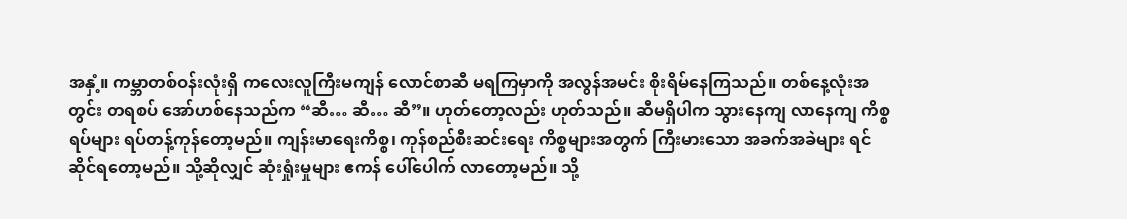အနှံ့။ ကမ္ဘာတစ်ဝန်းလုံးရှိ ကလေးလူကြီးမကျန် လောင်စာဆီ မရကြမှာကို အလွန်အမင်း စိုးရိမ်နေကြသည်။ တစ်နေ့လုံးအတွင်း တရစပ် အော်ဟစ်နေသည်က “ဆီ… ဆီ… ဆီ”။ ဟုတ်တော့လည်း ဟုတ်သည်။ ဆီမရှိပါက သွားနေကျ လာနေကျ ကိစ္စရပ်များ ရပ်တန့်ကုန်တော့မည်။ ကျန်းမာရေးကိစ္စ၊ ကုန်စည်စီးဆင်းရေး ကိစ္စများအတွက် ကြီးမားသော အခက်အခဲများ ရင်ဆိုင်ရတော့မည်။ သို့ဆိုလျှင် ဆုံးရှုံးမှုများ ဧကန် ပေါ်ပေါက် လာတော့မည်။ သို့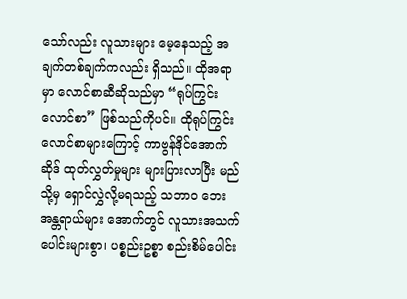သော်လည်း လူသားများ မေ့နေသည့် အချက်တစ်ချက်ကလည်း ရှိသည်။ ထိုအရာမှာ လောင်စာဆီဆိုသည်မှာ “ရုပ်ကြွင်းလောင်စာ” ဖြစ်သည်ကိုပင်။ ထိုရုပ်ကြွင်းလောင်စာများကြောင့် ကာဗွန်ဒိုင်အောက်ဆိုဒ် ထုတ်လွှတ်မှုများ များပြားလာပြီး မည်သို့မှ ရှောင်လွှဲလို့မရသည့် သဘာဝ ဘေးအန္တရာယ်များ အောက်တွင် လူသားအသက်ပေါင်းများစွာ၊ ပစ္စည်းဥစ္စာ စည်းစိမ်ပေါင်း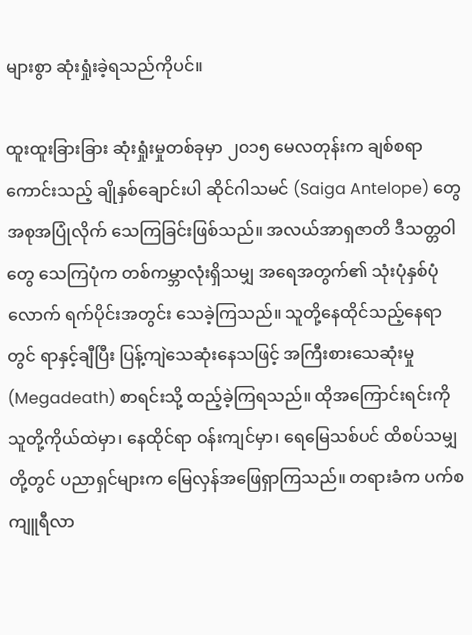များစွာ ဆုံးရှုံးခဲ့ရသည်ကိုပင်။

ထူးထူးခြားခြား ဆုံးရှုံးမှုတစ်ခုမှာ ၂၀၁၅ မေလတုန်းက ချစ်စရာကောင်းသည့် ချိုနှစ်ချောင်းပါ ဆိုင်ဂါသမင် (Saiga Antelope) တွေ အစုအပြုံလိုက် သေကြခြင်းဖြစ်သည်။ အလယ်အာရှဇာတိ ဒီသတ္တဝါတွေ သေကြပုံက တစ်ကမ္ဘာလုံးရှိသမျှ အရေအတွက်၏ သုံးပုံနှစ်ပုံလောက် ရက်ပိုင်းအတွင်း သေခဲ့ကြသည်။ သူတို့နေထိုင်သည့်နေရာတွင် ရာနှင့်ချီပြီး ပြန့်ကျဲသေဆုံးနေသဖြင့် အကြီးစားသေဆုံးမှု (Megadeath) စာရင်းသို့ ထည့်ခဲ့ကြရသည်။ ထိုအကြောင်းရင်းကို သူတို့ကိုယ်ထဲမှာ၊ နေထိုင်ရာ ဝန်းကျင်မှာ၊ ရေမြေသစ်ပင် ထိစပ်သမျှတို့တွင် ပညာရှင်များက မြေလှန်အဖြေရှာကြသည်။ တရားခံက ပက်စကျူရီလာ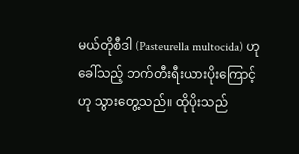မယ်တိုစီဒါ (Pasteurella multocida) ဟုခေါ်သည့် ဘက်တီးရီးယားပိုးကြောင့်ဟု သွားတွေ့သည်။ ထိုပိုးသည်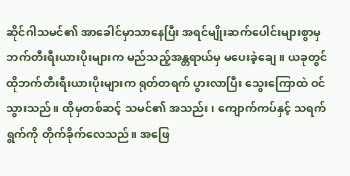ဆိုင်ဂါသမင်၏ အာခေါင်မှာသာနေပြီး အရင်မျိုးဆက်ပေါင်းများစွာမှ ဘက်တီးရီးယားပိုးများက မည်သည့်အန္တရာယ်မှ မပေးခဲ့ချေ။ ယခုတွင် ထိုဘက်တီးရီးယားပိုးများက ရုတ်တရက် ပွားလာပြီး သွေးကြောထဲ ဝင်သွားသည်။ ထိုမှတစ်ဆင့် သမင်၏ အသည်း၊ ကျောက်ကပ်နှင့် သရက်ရွက်ကို တိုက်ခိုက်လေသည်။ အဖြေ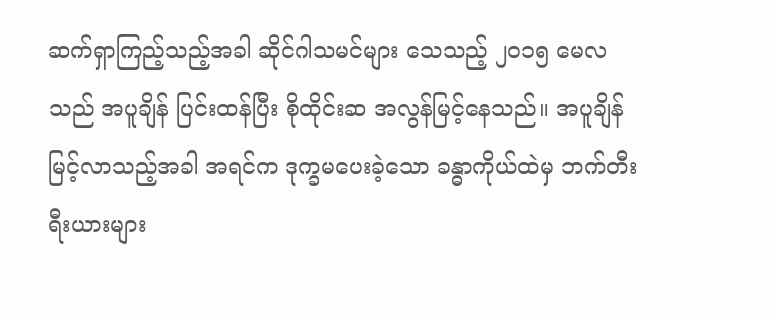ဆက်ရှာကြည့်သည့်အခါ ဆိုင်ဂါသမင်များ သေသည့် ၂၀၁၅ မေလသည် အပူချိန် ပြင်းထန်ပြီး စိုထိုင်းဆ အလွန်မြင့်နေသည်။ အပူချိန် မြင့်လာသည့်အခါ အရင်က ဒုက္ခမပေးခဲ့သော ခန္ဓာကိုယ်ထဲမှ ဘက်တီးရီးယားများ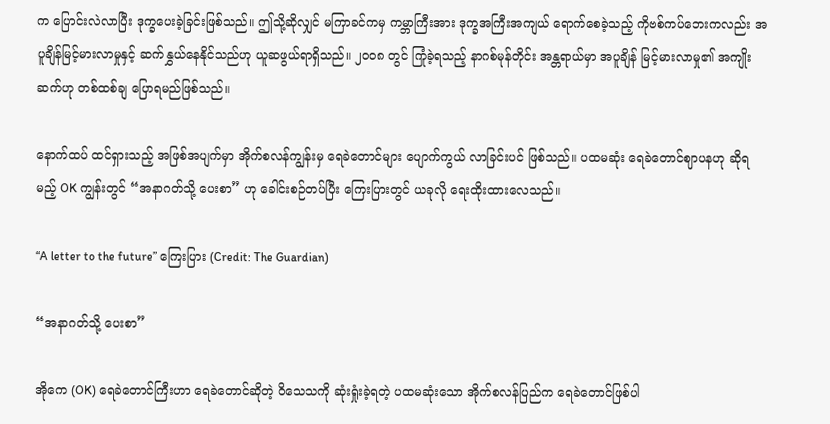က ပြောင်းလဲလာပြီး ဒုက္ခပေးခဲ့ခြင်းဖြစ်သည်။ ဤသို့ဆိုလျှင် မကြာခင်ကမှ ကမ္ဘာကြီးအား ဒုက္ခအကြီးအကျယ် ရောက်စေခဲ့သည့် ကိုဗစ်ကပ်ဘေးကလည်း အပူချိန်မြင့်မားလာမှုနှင့် ဆက်နွှယ်နေနိုင်သည်ဟု ယူဆဖွယ်ရာရှိသည်။ ၂၀၀၈ တွင် ကြုံခဲ့ရသည့် နာဂစ်မုန်တိုင်း အန္တရာယ်မှာ အပူချိန် မြင့်မားလာမှု၏ အကျိုးဆက်ဟု တစ်ထစ်ချ ပြောရမည်ဖြစ်သည်။

နောက်ထပ် ထင်ရှားသည့် အဖြစ်အပျက်မှာ အိုက်စလန်ကျွန်းမှ ရေခဲတောင်များ ပျောက်ကွယ် လာခြင်းပင် ဖြစ်သည်။ ပထမဆုံး ရေခဲတောင်ဈာပနဟု ဆိုရမည့် OK ကျွန်းတွင် “အနာဂတ်သို့ ပေးစာ” ဟု ခေါင်းစဉ်တပ်ပြီး ကြေးပြားတွင် ယခုလို ရေးထိုးထားလေသည်။

“A letter to the future” ကြေးပြား (Credit: The Guardian)

“အနာဂတ်သို့ ပေးစာ”

အိုကေ (OK) ရေခဲတောင်ကြီးဟာ ရေခဲတောင်ဆိုတဲ့ ဝိသေသကို ဆုံးရှုံးခဲ့ရတဲ့ ပထမဆုံးသော အိုက်စလန်ပြည်က ရေခဲတောင်ဖြစ်ပါ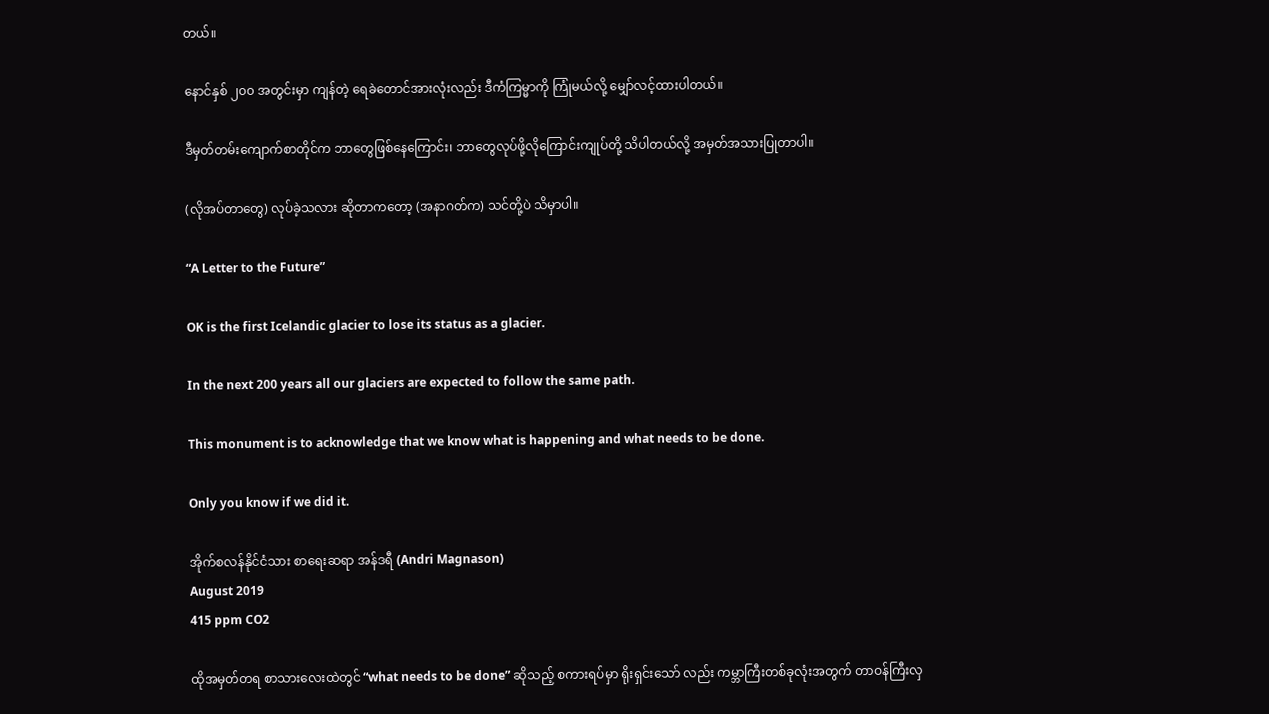တယ်။

နောင်နှစ် ၂၀၀ အတွင်းမှာ ကျန်တဲ့ ရေခဲတောင်အားလုံးလည်း ဒီကံကြမ္မာကို ကြုံမယ်လို့ မျှော်လင့်ထားပါတယ်။

ဒီမှတ်တမ်းကျောက်စာတိုင်က ဘာတွေဖြစ်နေကြောင်း၊ ဘာတွေလုပ်ဖို့လိုကြောင်းကျုပ်တို့ သိပါတယ်လို့ အမှတ်အသားပြုတာပါ။

(လိုအပ်တာတွေ) လုပ်ခဲ့သလား ဆိုတာကတော့ (အနာဂတ်က) သင်တို့ပဲ သိမှာပါ။

“A Letter to the Future”

OK is the first Icelandic glacier to lose its status as a glacier.

In the next 200 years all our glaciers are expected to follow the same path.

This monument is to acknowledge that we know what is happening and what needs to be done.

Only you know if we did it.

အိုက်စလန်နိုင်ငံသား စာရေးဆရာ အန်ဒရီ (Andri Magnason)
August 2019
415 ppm CO2

ထိုအမှတ်တရ စာသားလေးထဲတွင် “what needs to be done” ဆိုသည့် စကားရပ်မှာ ရိုးရှင်းသော် လည်း ကမ္ဘာကြီးတစ်ခုလုံးအတွက် တာဝန်ကြီးလှ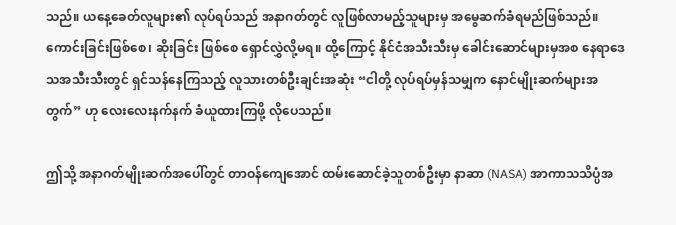သည်။ ယနေ့ခေတ်လူများ၏ လုပ်ရပ်သည် အနာဂတ်တွင် လူဖြစ်လာမည့်သူများမှ အမွေဆက်ခံရမည်ဖြစ်သည်။ ကောင်းခြင်းဖြစ်စေ၊ ဆိုးခြင်း ဖြစ်စေ ရှောင်လွှဲလို့မရ။ ထို့ကြောင့် နိုင်ငံအသီးသီးမှ ခေါင်းဆောင်များမှအစ နေရာဒေသအသီးသီးတွင် ရှင်သန်နေကြသည့် လူသားတစ်ဦးချင်းအဆုံး “ငါတို့ လုပ်ရပ်မှန်သမျှက နောင်မျိုးဆက်များအတွက်” ဟု လေးလေးနက်နက် ခံယူထားကြဖို့ လိုပေသည်။

ဤသို့ အနာဂတ်မျိုးဆက်အပေါ်တွင် တာဝန်ကျေအောင် ထမ်းဆောင်ခဲ့သူတစ်ဦးမှာ နာဆာ (NASA) အာကာသသိပ္ပံအ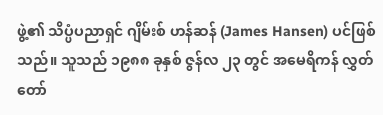ဖွဲ့၏ သိပ္ပံပညာရှင် ဂျိမ်းစ် ဟန်ဆန် (James Hansen) ပင်ဖြစ်သည်။ သူသည် ၁၉၈၈ ခုနှစ် ဇွန်လ ၂၃ တွင် အမေရိကန် လွှတ်တော်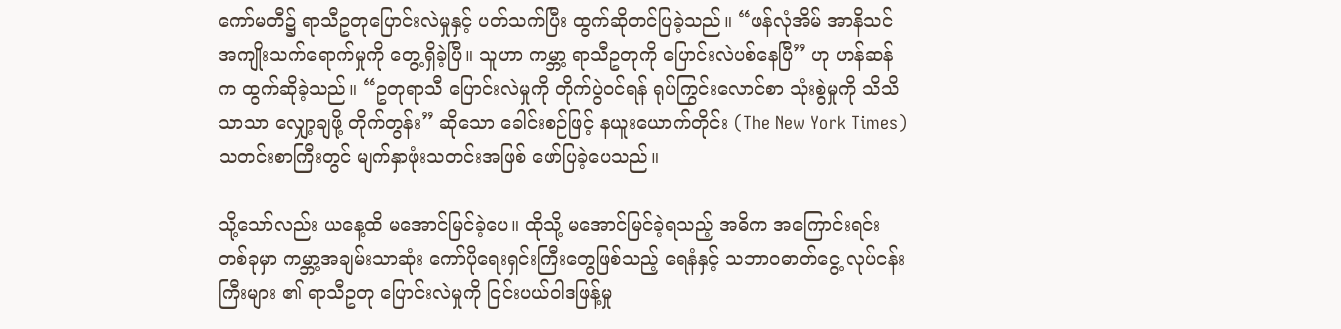ကော်မတီ၌ ရာသီဥတုပြောင်းလဲမှုနှင့် ပတ်သက်ပြီး ထွက်ဆိုတင်ပြခဲ့သည်။ “ဖန်လုံအိမ် အာနိသင် အကျိုးသက်ရောက်မှုကို တွေ့ရှိခဲ့ပြီ။ သူဟာ ကမ္ဘာ့ ရာသီဥတုကို ပြောင်းလဲပစ်နေပြီ” ဟု ဟန်ဆန်က ထွက်ဆိုခဲ့သည်။ “ဥတုရာသီ ပြောင်းလဲမှုကို တိုက်ပွဲဝင်ရန် ရုပ်ကြွင်းလောင်စာ သုံးစွဲမှုကို သိသိသာသာ လျှော့ချဖို့ တိုက်တွန်း” ဆိုသော ခေါင်းစဉ်ဖြင့် နယူးယောက်တိုင်း (The New York Times) သတင်းစာကြီးတွင် မျက်နှာဖုံးသတင်းအဖြစ် ဖော်ပြခဲ့ပေသည်။

သို့သော်လည်း ယနေ့ထိ မအောင်မြင်ခဲ့ပေ။ ထိုသို့ မအောင်မြင်ခဲ့ရသည့် အဓိက အကြောင်းရင်း တစ်ခုမှာ ကမ္ဘာ့အချမ်းသာဆုံး ကော်ပိုရေးရှင်းကြီးတွေဖြစ်သည့် ရေနံနှင့် သဘာဝဓာတ်ငွေ့ လုပ်ငန်းကြီးများ ၏ ရာသီဥတု ပြောင်းလဲမှုကို ငြင်းပယ်ဝါဒဖြန့်မှု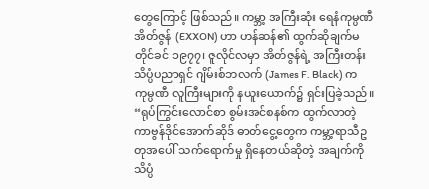တွေကြောင့် ဖြစ်သည်။ ကမ္ဘာ့ အကြီးဆုံး ရေနံကုမ္ပဏီ အိတ်ဇွန် (EXXON) ဟာ ဟန်ဆန်၏ ထွက်ဆိုချက်မတိုင်ခင် ၁၉၇၇၊ ဇူလိုင်လမှာ အိတ်ဇွန်ရဲ့ အကြီးတန်း သိပ္ပံပညာရှင် ဂျိမ်းစ်ဘလက် (James F. Black) က ကုမ္ပဏီ လူကြီးများကို နယူးယောက်၌ ရှင်းပြခဲ့သည်။ “ရုပ်ကြွင်းလောင်စာ စွမ်းအင်စနစ်က ထွက်လာတဲ့ ကာဗွန်ဒိုင်အောက်ဆိုဒ် ဓာတ်ငွေ့တွေက ကမ္ဘာ့ရာသီဥတုအပေါ် သက်ရောက်မှု ရှိနေတယ်ဆိုတဲ့ အချက်ကို သိပ္ပံ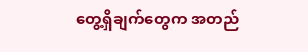တွေ့ရှိချက်တွေက အတည်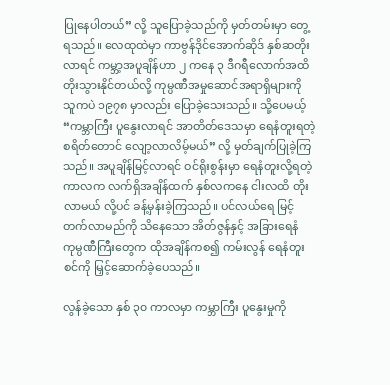ပြုနေပါတယ်” လို့ သူပြောခဲ့သည်ကို မှတ်တမ်းမှာ တွေ့ရသည်။ လေထုထဲမှာ ကာဗွန်ဒိုင်အောက်ဆိုဒ် နှစ်ဆတိုးလာရင် ကမ္ဘာ့အပူချိန်ဟာ ၂ ကနေ ၃ ဒီဂရီလောက်အထိ တိုးသွားနိုင်တယ်လို့ ကုမ္ပဏီအမှုဆောင်အရာရှိများကို သူကပဲ ၁၉၇၈ မှာလည်း ပြောခဲ့သေးသည်။ သို့ပေမယ့် “ကမ္ဘာကြီး ပူနွေးလာရင် အာတိတ်ဒေသမှာ ရေနံတူးရတဲ့ စရိတ်တောင် လျော့လာလိမ့်မယ်” လို့ မှတ်ချက်ပြုခဲ့ကြသည်။ အပူချိန်မြင့်လာရင် ဝင်ရိုးစွန်းမှာ ရေနံတူးလို့ရတဲ့ ကာလက လက်ရှိအချိန်ထက် နှစ်လကနေ ငါးလထိ တိုးလာမယ် လို့ပင် ခန့်မှန်းခဲ့ကြသည်။ ပင်လယ်ရေ မြင့်တက်လာမည်ကို သိနေသော အိတ်ဇွန်နှင့် အခြားရေနံကုမ္ပဏီကြီးတွေက ထိုအချိန်ကစ၍ ကမ်းလွန် ရေနံတူးစင်ကို မြှင့်ဆောက်ခဲ့ပေသည်။

လွန်ခဲ့သော နှစ် ၃၀ ကာလမှာ ကမ္ဘာကြီး ပူနွေးမှုကို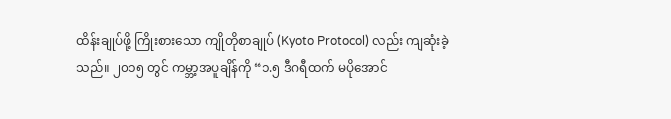ထိန်းချုပ်ဖို့ ကြိုးစားသော ကျိုတိုစာချုပ် (Kyoto Protocol) လည်း ကျဆုံးခဲ့သည်။ ၂၀၁၅ တွင် ကမ္ဘာ့အပူချိန်ကို “၁.၅ ဒီဂရီထက် မပိုအောင်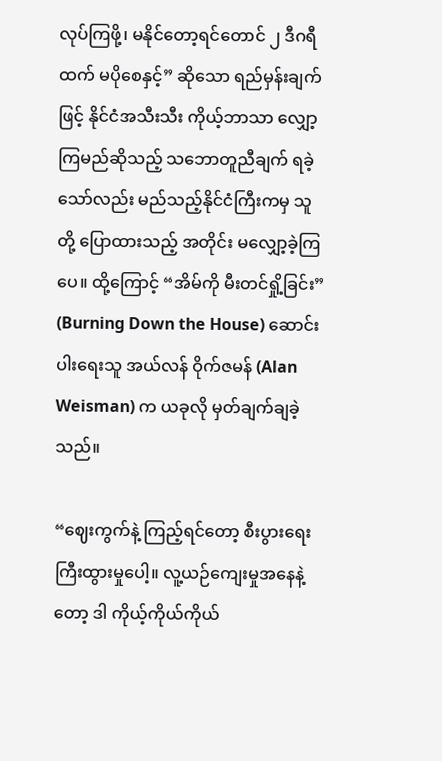လုပ်ကြဖို့၊ မနိုင်တော့ရင်တောင် ၂ ဒီဂရီထက် မပိုစေနှင့်” ဆိုသော ရည်မှန်းချက်ဖြင့် နိုင်ငံအသီးသီး ကိုယ့်ဘာသာ လျှော့ကြမည်ဆိုသည့် သဘောတူညီချက် ရခဲ့သော်လည်း မည်သည့်နိုင်ငံကြီးကမှ သူတို့ ပြောထားသည့် အတိုင်း မလျှော့ခဲ့ကြပေ။ ထို့ကြောင့် “အိမ်ကို မီးတင်ရှို့ခြင်း” (Burning Down the House) ဆောင်းပါးရေးသူ အယ်လန် ဝိုက်ဇမန် (Alan Weisman) က ယခုလို မှတ်ချက်ချခဲ့သည်။

“ဈေးကွက်နဲ့ ကြည့်ရင်တော့ စီးပွားရေးကြီးထွားမှုပေါ့။ လူ့ယဉ်ကျေးမှုအနေနဲ့တော့ ဒါ ကိုယ့်ကိုယ်ကိုယ်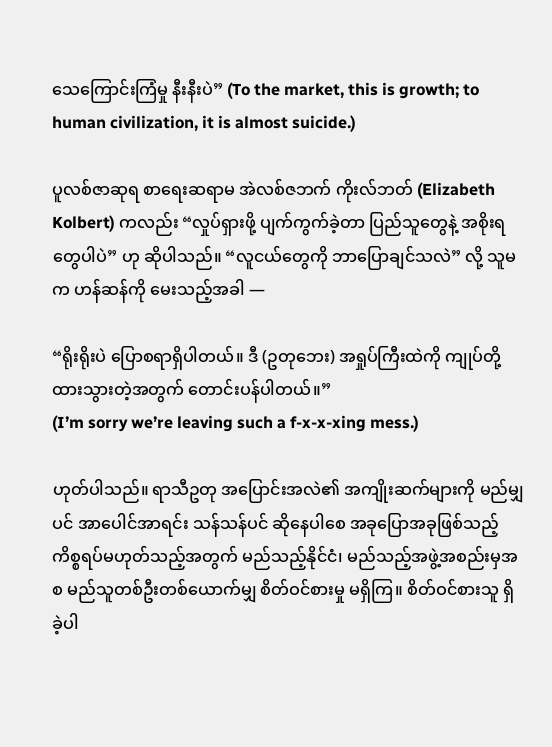သေကြောင်းကြံမှု နီးနီးပဲ” (To the market, this is growth; to human civilization, it is almost suicide.)

ပူလစ်ဇာဆုရ စာရေးဆရာမ အဲလစ်ဇဘက် ကိုးလ်ဘတ် (Elizabeth Kolbert) ကလည်း “လှုပ်ရှားဖို့ ပျက်ကွက်ခဲ့တာ ပြည်သူတွေနဲ့ အစိုးရတွေပါပဲ” ဟု ဆိုပါသည်။ “လူငယ်တွေကို ဘာပြောချင်သလဲ” လို့ သူမက ဟန်ဆန်ကို မေးသည့်အခါ —

“ရိုးရိုးပဲ ပြောစရာရှိပါတယ်။ ဒီ (ဥတုဘေး) အရှုပ်ကြီးထဲကို ကျုပ်တို့ ထားသွားတဲ့အတွက် တောင်းပန်ပါတယ်။”
(I’m sorry we’re leaving such a f-x-x-xing mess.)

ဟုတ်ပါသည်။ ရာသီဥတု အပြောင်းအလဲ၏ အကျိုးဆက်များကို မည်မျှပင် အာပေါင်အာရင်း သန်သန်ပင် ဆိုနေပါစေ အခုပြောအခုဖြစ်သည့် ကိစ္စရပ်မဟုတ်သည့်အတွက် မည်သည့်နိုင်ငံ၊ မည်သည့်အဖွဲ့အစည်းမှအစ မည်သူတစ်ဦးတစ်ယောက်မျှ စိတ်ဝင်စားမှု မရှိကြ။ စိတ်ဝင်စားသူ ရှိခဲ့ပါ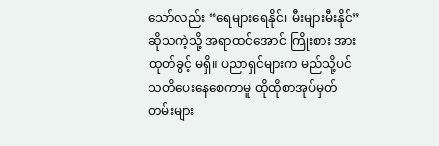သော်လည်း “ရေများရေနိုင်၊ မီးများမီးနိုင်” ဆိုသကဲ့သို့ အရာထင်အောင် ကြိုးစား အားထုတ်ခွင့် မရှိ။ ပညာရှင်များက မည်သို့ပင် သတိပေးနေစေကာမူ ထိုထိုစာအုပ်မှတ်တမ်းများ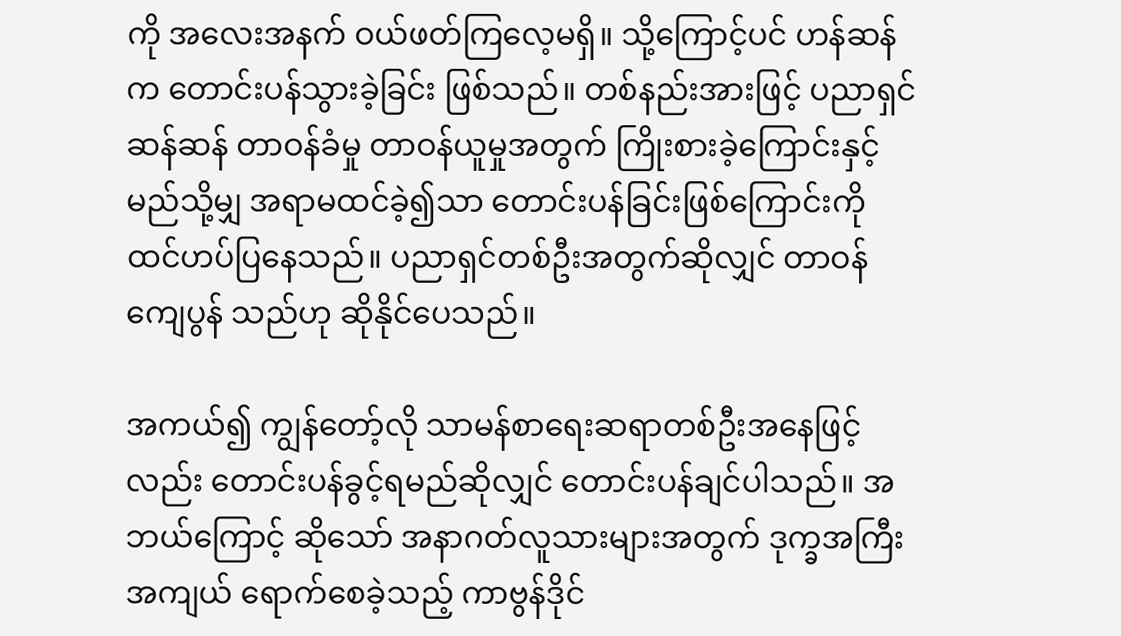ကို အလေးအနက် ဝယ်ဖတ်ကြလေ့မရှိ။ သို့ကြောင့်ပင် ဟန်ဆန်က တောင်းပန်သွားခဲ့ခြင်း ဖြစ်သည်။ တစ်နည်းအားဖြင့် ပညာရှင်ဆန်ဆန် တာဝန်ခံမှု တာဝန်ယူမှုအတွက် ကြိုးစားခဲ့ကြောင်းနှင့် မည်သို့မျှ အရာမထင်ခဲ့၍သာ တောင်းပန်ခြင်းဖြစ်ကြောင်းကို ထင်ဟပ်ပြနေသည်။ ပညာရှင်တစ်ဦးအတွက်ဆိုလျှင် တာဝန် ကျေပွန် သည်ဟု ဆိုနိုင်ပေသည်။

အကယ်၍ ကျွန်တော့်လို သာမန်စာရေးဆရာတစ်ဦးအနေဖြင့်လည်း တောင်းပန်ခွင့်ရမည်ဆိုလျှင် တောင်းပန်ချင်ပါသည်။ အဘယ်ကြောင့် ဆိုသော် အနာဂတ်လူသားများအတွက် ဒုက္ခအကြီးအကျယ် ရောက်စေခဲ့သည့် ကာဗွန်ဒိုင်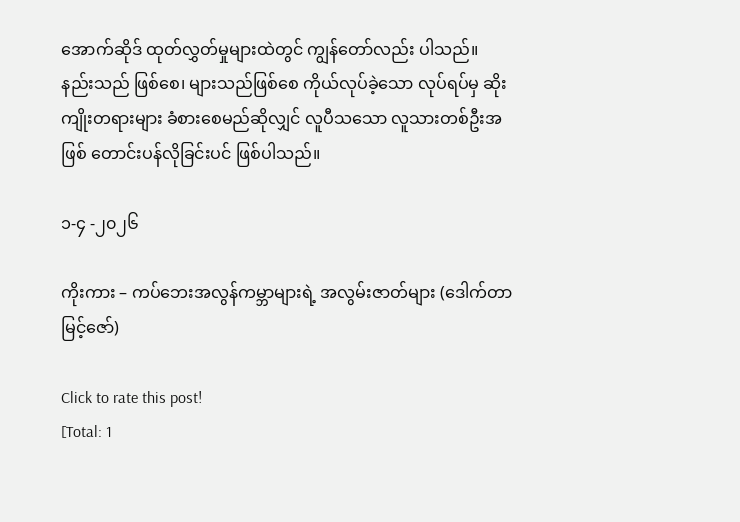အောက်ဆိုဒ် ထုတ်လွှတ်မှုများထဲတွင် ကျွန်တော်လည်း ပါသည်။ နည်းသည် ဖြစ်စေ၊ များသည်ဖြစ်စေ ကိုယ်လုပ်ခဲ့သော လုပ်ရပ်မှ ဆိုးကျိုးတရားများ ခံစားစေမည်ဆိုလျှင် လူပီသသော လူသားတစ်ဦးအဖြစ် တောင်းပန်လိုခြင်းပင် ဖြစ်ပါသည်။

၁-၄ -၂၀၂၆

ကိုးကား – ကပ်ဘေးအလွန်ကမ္ဘာများရဲ့ အလွမ်းဇာတ်များ (ဒေါက်တာမြင့်ဇော်)

Click to rate this post!
[Total: 1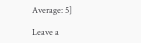Average: 5]

Leave a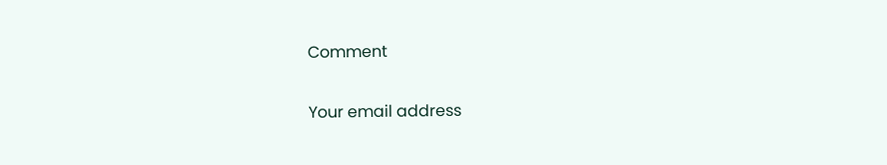Comment

Your email address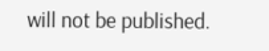will not be published.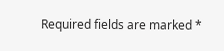Required fields are marked *